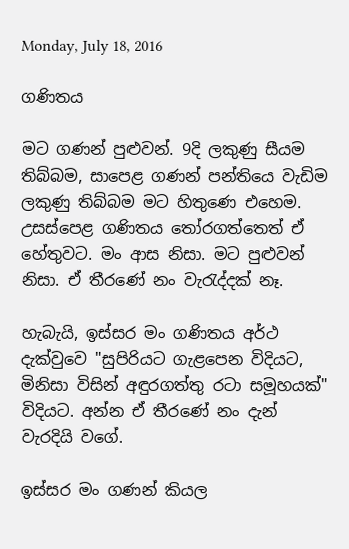Monday, July 18, 2016

ගණිතය

මට ගණන් පුළුවන්. 9දි ලකුණු සීයම තිබ්බම, සාපෙළ ගණන් පන්තියෙ වැඩිම ලකුණු තිබ්බම මට හිතුණෙ එහෙම. උසස්පෙළ ගණිතය තෝරගත්තෙත් ඒ හේතුවට. මං ආස නිසා. මට පුළුවන් නිසා. ඒ තීරණේ නං වැරැද්දක් නෑ.

හැබැයි, ඉස්සර මං ගණිතය අර්ථ දැක්වුවෙ "සුපිරියට ගැළපෙන විදියට, මිනිසා විසින් අඳුරගත්තු රටා සමූහයක්" විදියට. අන්න ඒ තීරණේ නං දැන් වැරදියි වගේ.

ඉස්සර මං ගණන් කියල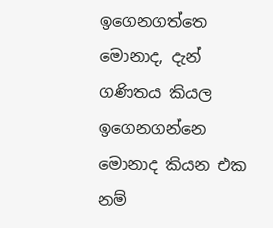ඉගෙනගත්තෙ මොනාද, දැන් ගණිතය කියල ඉගෙනගන්නෙ මොනාද කියන එක නම්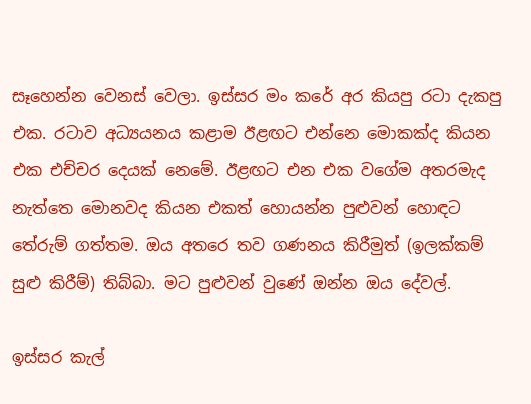සෑහෙන්න වෙනස් වෙලා. ඉස්සර මං කරේ අර කියපු රටා දැකපු එක. රටාව අධ්‍යයනය කළාම ඊළඟට එන්නෙ මොකක්ද කියන එක එච්චර දෙයක් නෙමේ. ඊළඟට එන එක වගේම අතරමැද නැත්තෙ මොනවද කියන එකත් හොයන්න පුළුවන් හොඳට තේරුම් ගත්තම. ඔය අතරෙ තව ගණනය කිරීමුත් (ඉලක්කම් සුළු කිරීම්) තිබ්බා. මට පුළුවන් වුණේ ඔන්න ඔය දේවල්.

ඉස්සර කැල්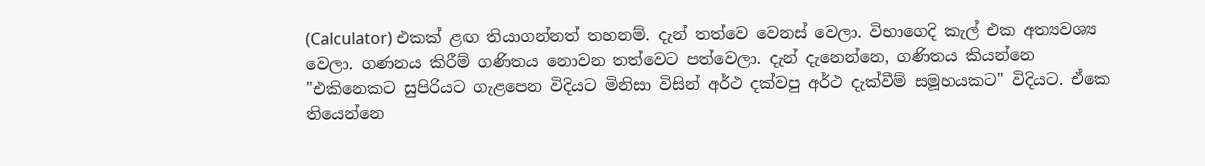(Calculator) එකක් ළඟ තියාගන්නත් තහනම්. දැන් තත්වෙ වෙනස් වෙලා. විභාගෙදි කැල් එක අත්‍යවශ්‍ය වෙලා. ගණනය කිරීම් ගණිතය නොවන තත්වෙට පත්වෙලා. දැන් දැනෙන්නෙ, ගණිතය කියන්නෙ "එකිනෙකට සුපිරියට ගැළපෙන විදියට මිනිසා විසින් අර්ථ දක්වපු අර්ථ දැක්වීම් සමූහයකට" විදියට. ඒකෙ තියෙන්නෙ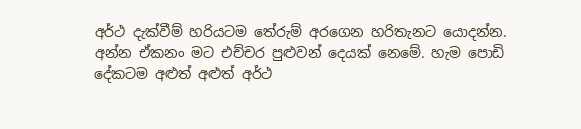අර්ථ දැක්වීම් හරියටම තේරුම් අරගෙන හරිතැනට යොදන්න. අන්න ඒකනං මට එච්චර පුළුවන් දෙයක් නෙමේ. හැම පොඩි දේකටම අළුත් අළුත් අර්ථ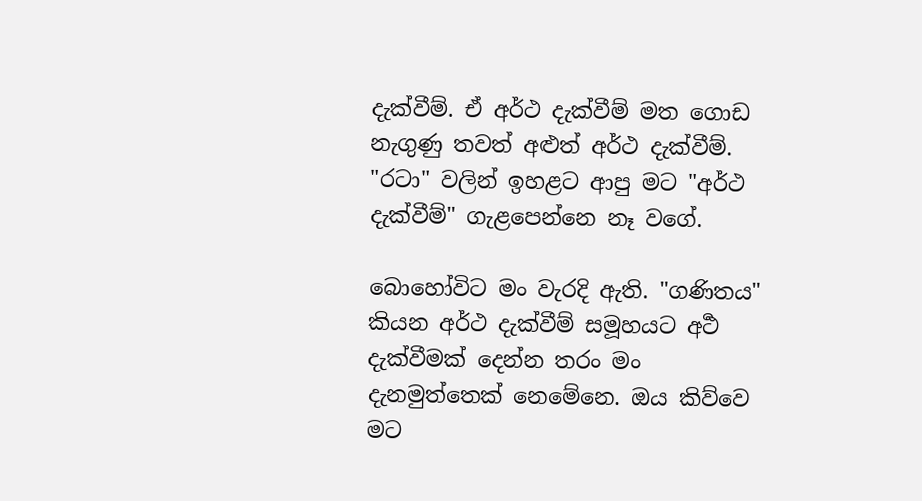දැක්වීම්. ඒ අර්ථ දැක්වීම් මත ගොඩ නැගුණු තවත් අළුත් අර්ථ දැක්වීම්. "රටා" වලින් ඉහළට ආපු මට "අර්ථ දැක්වීම්" ගැළපෙන්නෙ නෑ වගේ.

බොහෝවිට මං වැරදි ඇති. "ගණිතය" කියන අර්ථ දැක්වීම් සමූහයට අර්‍ථ දැක්වීමක් දෙන්න තරං මං දැනමුත්තෙක් නෙමේනෙ. ඔය කිව්වෙ මට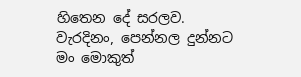හිතෙන දේ සරලව. වැරදිනං, පෙන්නල දුන්නට මං මොකුත්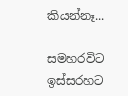කියන්නෑ...

සමහරවිට ඉස්සරහට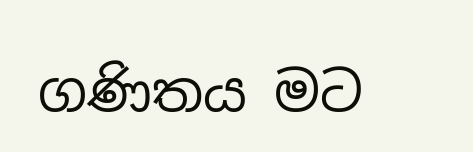ගණිතය මට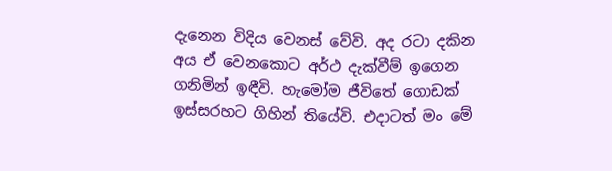දැනෙන විදිය වෙනස් වේවි. අද රටා දකින අය ඒ වෙනකොට අර්ථ දැක්වීම් ඉගෙන ගනිමින් ඉඳීවි. හැමෝම ජීවිතේ ගොඩක් ඉස්සරහට ගිහින් තියේවි. එදාටත් මං මේ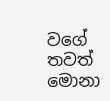වගේ තවත් මොනා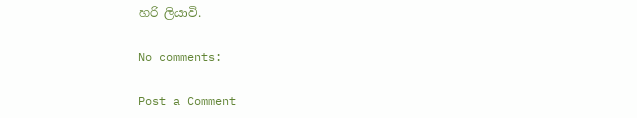හරි ලියාවි.

No comments:

Post a Comment